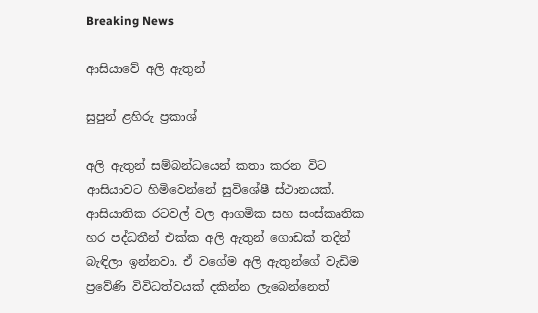Breaking News

ආසියාවේ අලි ඇතුන්

සුපුන් ළහිරු ප්‍රකාශ්

අලි ඇතුන් සම්බන්ධයෙන් කතා කරන විට ආසියාවට හිමිවෙන්නේ සුවිශේෂී ස්ථානයක්. ආසියාතික රටවල් වල ආගමික සහ සංස්කෘතික හර පද්ධතීන් එක්ක අලි ඇතුන් ගොඩක් තදින් බැඳිලා ඉන්නවා. ඒ වගේම අලි ඇතුන්ගේ වැඩිම ප්‍රවේණි විවිධත්වයක් දකින්න ලැබෙන්නෙත්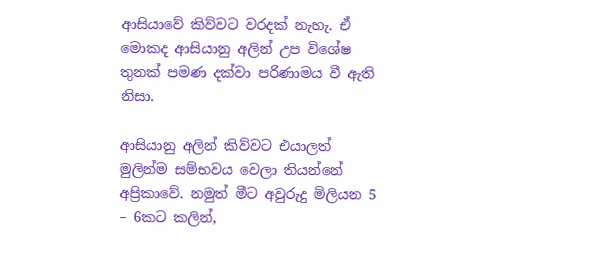ආසියාවේ කිව්වට වරදක් නැහැ. ඒ මොකද ආසියානු අලින් උප විශේෂ තුනක් පමණ දක්වා පරිණාමය වී ඇති නිසා.

ආසියානු අලින් කිව්වට එයාලත් මුලින්ම සම්භවය වෙලා තියන්නේ අප්‍රිකාවේ. නමුත් මීට අවුරුදු මිලියන 5 – 6කට කලින්,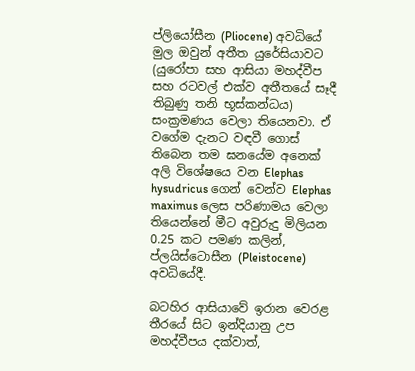ප්ලියෝසීන (Pliocene) අවධියේ මුල ඔවුන් අතීත යුරේසියාවට (යුරෝපා සහ ආසියා මහද්වීප සහ රටවල් එක්ව අතීතයේ සෑදී තිබුණු තනි භූස්කන්ධය) සංක්‍රමණය වෙලා තියෙනවා. ඒ වගේම දැනට වඳවී ගොස් තිබෙන තම ඝනයේම අනෙක් අලි විශේෂයෙ වන Elephas hysudricus ගෙන් වෙන්ව Elephas maximus ලෙස පරිණාමය වෙලා තියෙන්නේ මීට අවුරුදු මිලියන 0.25 කට පමණ කලින්, ප්ලයිස්ටොසීන (Pleistocene) අවධියේදී.

බටහිර ආසියාවේ ඉරාන වෙරළ තීරයේ සිට ඉන්දියානු උප මහද්වීපය දක්වාත්,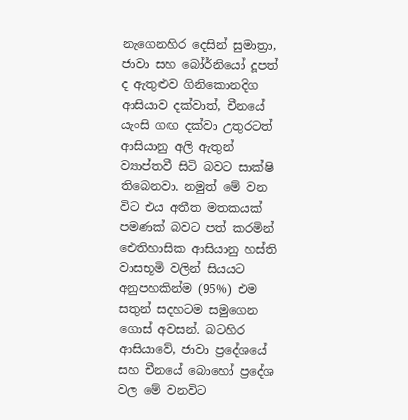නැගෙනහිර දෙසින් සුමාත්‍රා, ජාවා සහ බෝර්නියෝ දූපත් ද ඇතුළුව ගිනිකොනදිග ආසියාව දක්වාත්, චීනයේ යැංසි ගඟ දක්වා උතුරටත් ආසියානු අලි ඇතුන් ව්‍යාප්තවී සිටි බවට සාක්ෂි තිබෙනවා. නමුත් මේ වන විට එය අතීත මතකයක් පමණක් බවට පත් කරමින් ඓතිහාසික ආසියානු හස්ති වාසභූමි වලින් සියයට අනුපහකින්ම (95%) එම සතුන් සදහටම සමුගෙන ගොස් අවසන්. බටහිර ආසියාවේ, ජාවා ප්‍රදේශයේ සහ චීනයේ බොහෝ ප්‍රදේශ වල මේ වනවිට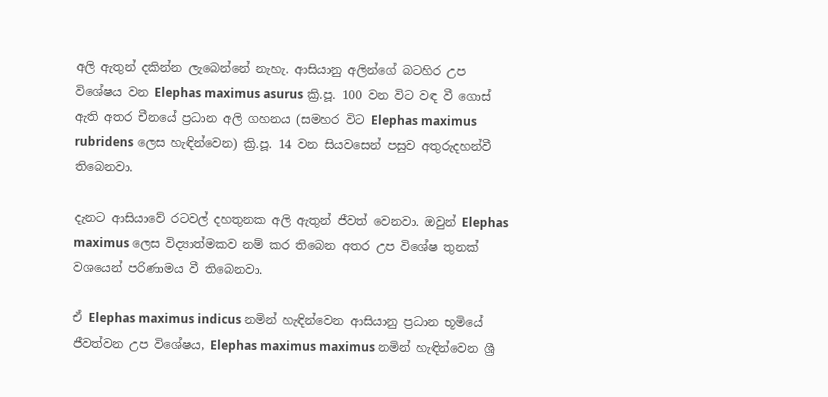අලි ඇතුන් දකින්න ලැබෙන්නේ නැහැ. ආසියානු අලින්ගේ බටහිර උප විශේෂය වන Elephas maximus asurus ක්‍රි.පූ. 100 වන විට වඳ වී ගොස් ඇති අතර චීනයේ ප්‍රධාන අලි ගහනය (සමහර විට Elephas maximus rubridens ලෙස හැඳින්වෙන) ක්‍රි.පූ. 14 වන සියවසෙන් පසුව අතුරුදහන්වී තිබෙනවා.

දැනට ආසියාවේ රටවල් දහතුනක අලි ඇතුන් ජීවත් වෙනවා. ඔවුන් Elephas maximus ලෙස විද්‍යාත්මකව නම් කර තිබෙන අතර උප විශේෂ තුනක් වශයෙන් පරිණාමය වී තිබෙනවා.

ඒ Elephas maximus indicus නමින් හැඳින්වෙන ආසියානු ප්‍රධාන භූමියේ ජීවත්වන උප විශේෂය, Elephas maximus maximus නමින් හැඳින්වෙන ශ්‍රී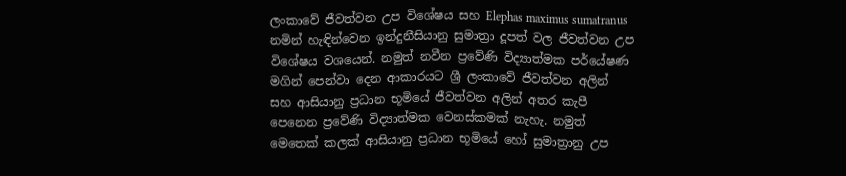ලංකාවේ ජීවත්වන උප විශේෂය සහ Elephas maximus sumatranus නමින් හැඳින්වෙන ඉන්දුනීසියානු සුමාත්‍රා දූපත් වල ජීවත්වන උප විශේෂය වශයෙන්. නමුත් නවීන ප්‍රවේණි විද්‍යාත්මක පර්යේෂණ මගින් පෙන්වා දෙන ආකාරයට ශ්‍රී ලංකාවේ ජීවත්වන අලින් සහ ආසියානු ප්‍රධාන භූමියේ ජීවත්වන අලින් අතර කැපී පෙනෙන ප්‍රවේණි විද්‍යාත්මක වෙනස්කමක් නැහැ. නමුත් මෙතෙක් කලක් ආසියානු ප්‍රධාන භූමියේ හෝ සුමාත්‍රානු උප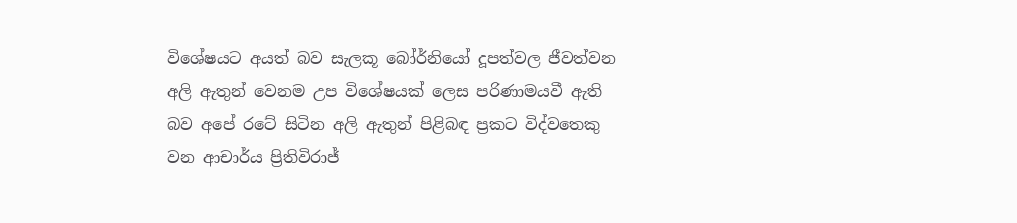විශේෂයට අයත් බව සැලකූ බෝර්නියෝ දූපත්වල ජීවත්වන අලි ඇතුන් වෙනම උප විශේෂයක් ලෙස පරිණාමයවී ඇති බව අපේ රටේ සිටින අලි ඇතුන් පිළිබඳ ප්‍රකට විද්වතෙකු වන ආචාර්ය ප්‍රිතිවිරාජ්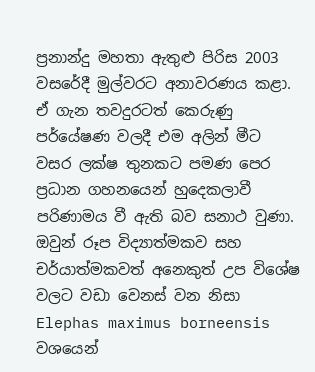ප්‍රනාන්දු මහතා ඇතුළු පිරිස 2003 වසරේදී මුල්වරට අනාවරණය කළා. ඒ ගැන තවදුරටත් කෙරුණු පර්යේෂණ වලදී එම අලින් මීට වසර ලක්ෂ තුනකට පමණ පෙර ප්‍රධාන ගහනයෙන් හුදෙකලාවී පරිණාමය වී ඇති බව සනාථ වුණා. ඔවුන් රූප විද්‍යාත්මකව සහ චර්යාත්මකවත් අනෙකුත් උප විශේෂ වලට වඩා වෙනස් වන නිසා Elephas maximus borneensis වශයෙන්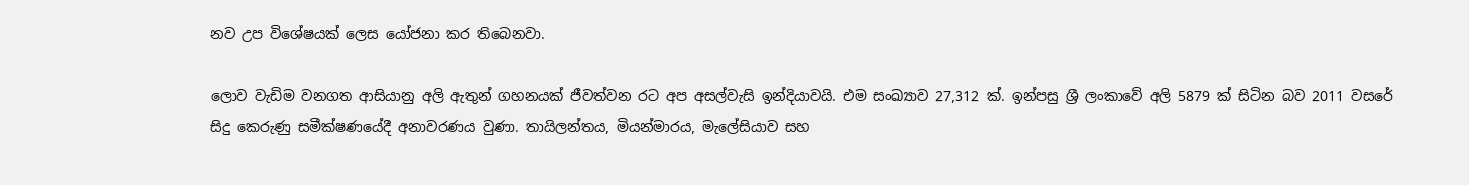නව උප විශේෂයක් ලෙස යෝජනා කර තිබෙනවා.

ලොව වැඩිම වනගත ආසියානු අලි ඇතුන් ගහනයක් ජීවත්වන රට අප අසල්වැසි ඉන්දියාවයි. එම සංඛ්‍යාව 27,312 ක්. ඉන්පසු ශ්‍රී ලංකාවේ අලි 5879 ක් සිටින බව 2011 වසරේ සිදු කෙරුණු සමීක්ෂණයේදී අනාවරණය වුණා. තායිලන්තය, මියන්මාරය, මැලේසියාව සහ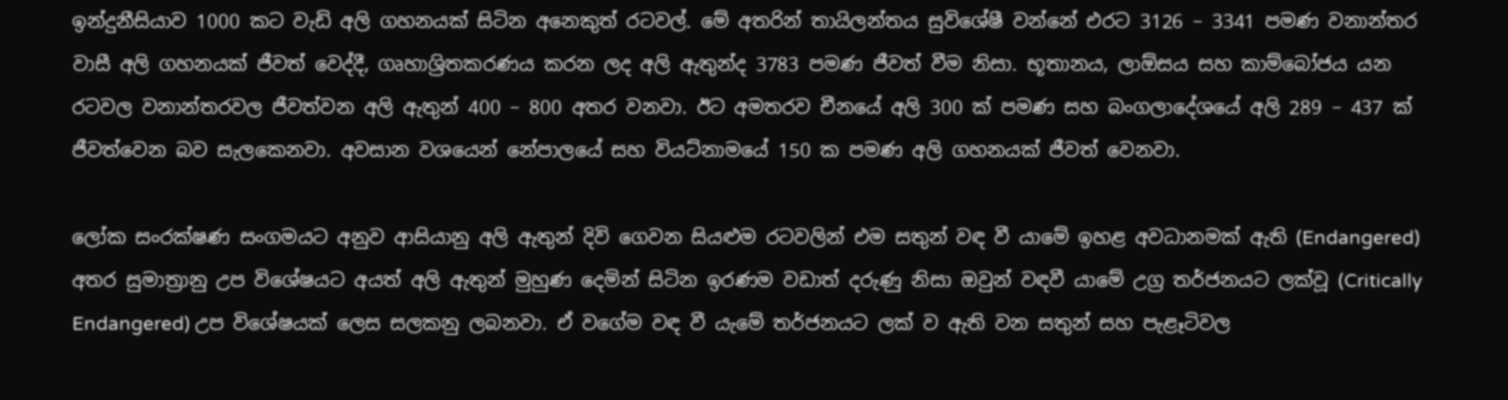ඉන්දුනීසියාව 1000 කට වැඩි අලි ගහනයක් සිටින අනෙකුත් රටවල්. මේ අතරින් තායිලන්තය සුවිශේෂී වන්නේ එරට 3126 – 3341 පමණ වනාන්තර වාසී අලි ගහනයක් ජීවත් වෙද්දී, ගෘහාශ්‍රිතකරණය කරන ලද අලි ඇතුන්ද 3783 පමණ ජීවත් වීම නිසා. භූතානය, ලාඕසය සහ කාම්බෝජය යන රටවල වනාන්තරවල ජීවත්වන අලි ඇතුන් 400 – 800 අතර වනවා. ඊට අමතරව චීනයේ අලි 300 ක් පමණ සහ බංගලාදේශයේ අලි 289 – 437 ක් ජීවත්වෙන බව සැලකෙනවා. අවසාන වශයෙන් නේපාලයේ සහ වියට්නාමයේ 150 ක පමණ අලි ගහනයක් ජීවත් වෙනවා.

ලෝක සංරක්ෂණ සංගමයට අනුව ආසියානු අලි ඇතුන් දිවි ගෙවන සියළුම රටවලින් එම සතුන් වඳ වී යාමේ ඉහළ අවධානමක් ඇති (Endangered) අතර සුමාත්‍රානු උප විශේෂයට අයත් අලි ඇතුන් මුහුණ දෙමින් සිටින ඉරණම වඩාත් දරුණු නිසා ඔවුන් වඳවී යාමේ උග්‍ර තර්ජනයට ලක්වූ (Critically Endangered) උප විශේෂයක් ලෙස සලකනු ලබනවා. ඒ වගේම වඳ වී යැමේ තර්ජනයට ලක්‌ ව ඇති වන සතුන් සහ පැළෑටිවල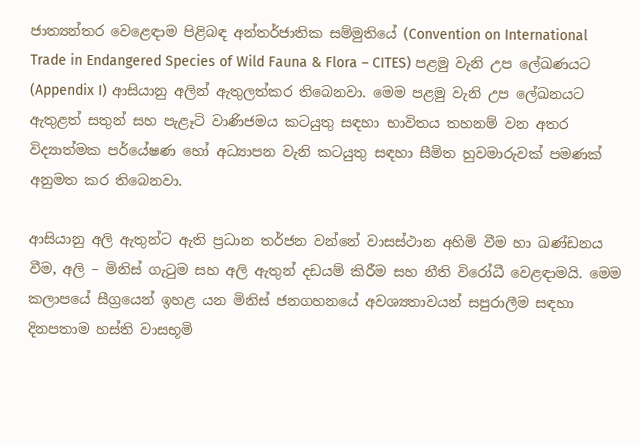ජාත්‍යන්තර වෙළෙඳාම පිළිබඳ අන්තර්ජාතික සම්මුතියේ (Convention on International Trade in Endangered Species of Wild Fauna & Flora – CITES) පළමු වැනි උප ලේඛණයට (Appendix I) ආසියානු අලින් ඇතුලත්කර තිබෙනවා. මෙම පළමු වැනි උප ලේඛනයට ඇතුළත් සතුන් සහ පැළෑටි වාණිජමය කටයුතු සඳහා භාවිතය තහනම් වන අතර විද්‍යාත්මක පර්යේෂණ හෝ අධ්‍යාපන වැනි කටයුතු සඳහා සීමිත හුවමාරුවක්‌ පමණක්‌ අනුමත කර තිබෙනවා.

ආසියානු අලි ඇතුන්ට ඇති ප්‍රධාන තර්ජන වන්නේ වාසස්ථාන අහිමි වීම හා ඛණ්ඩනය වීම, අලි – මිනිස් ගැටුම සහ අලි ඇතුන් දඩයම් කිරීම සහ නීති විරෝධී වෙළඳාමයි. මෙම කලාපයේ සීග්‍රයෙන් ඉහළ යන මිනිස් ජනගහනයේ අවශ්‍යතාවයන් සපුරාලීම සඳහා දිනපතාම හස්ති වාසභූමි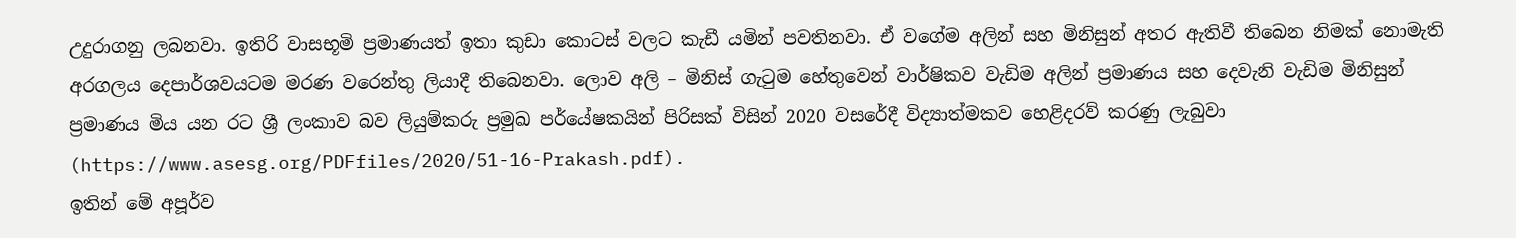උදුරාගනු ලබනවා. ඉතිරි වාසභූමි ප්‍රමාණයත් ඉතා කුඩා කොටස් වලට කැඩී යමින් පවතිනවා. ඒ වගේම අලින් සහ මිනිසුන් අතර ඇතිවී තිබෙන නිමක් නොමැති අරගලය දෙපාර්ශවයටම මරණ වරෙන්තු ලියාදී තිබෙනවා. ලොව අලි – මිනිස් ගැටුම හේතුවෙන් වාර්ෂිකව වැඩිම අලින් ප්‍රමාණය සහ දෙවැනි වැඩිම මිනිසුන් ප්‍රමාණය මිය යන රට ශ්‍රී ලංකාව බව ලියුම්කරු ප්‍රමුඛ පර්යේෂකයින් පිරිසක් විසින් 2020 වසරේදී විද්‍යාත්මකව හෙළිදරව් කරණු ලැබුවා (https://www.asesg.org/PDFfiles/2020/51-16-Prakash.pdf).
ඉතින් මේ අපූර්ව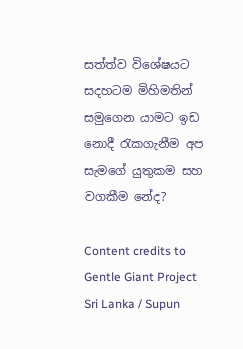සත්ත්ව විශේෂයට සදහටම මිහිමතින් සමුගෙන යාමට ඉඩ නොදී රැකගැනීම අප සැමගේ යුතුකම සහ වගකීම නේද?

Content credits to Gentle Giant Project Sri Lanka / Supun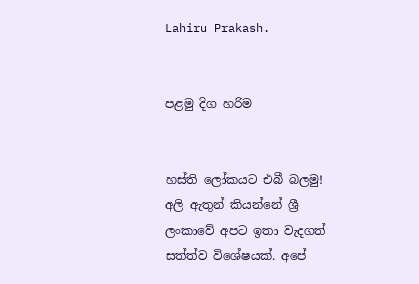Lahiru Prakash.


පළමු දිග හරිම


හස්ති ලෝකයට එබී බලමු!
අලි ඇතුන් කියන්නේ ශ්‍රී ලංකාවේ අපට ඉතා වැදගත් සත්ත්ව විශේෂයක්. අපේ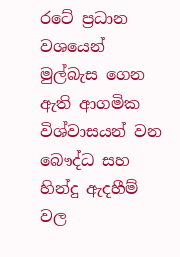රටේ ප්‍රධාන වශයෙන් මුල්බැස ගෙන ඇති ආගමික විශ්වාසයන් වන බෞද්ධ සහ හින්දු ඇදහීම් වල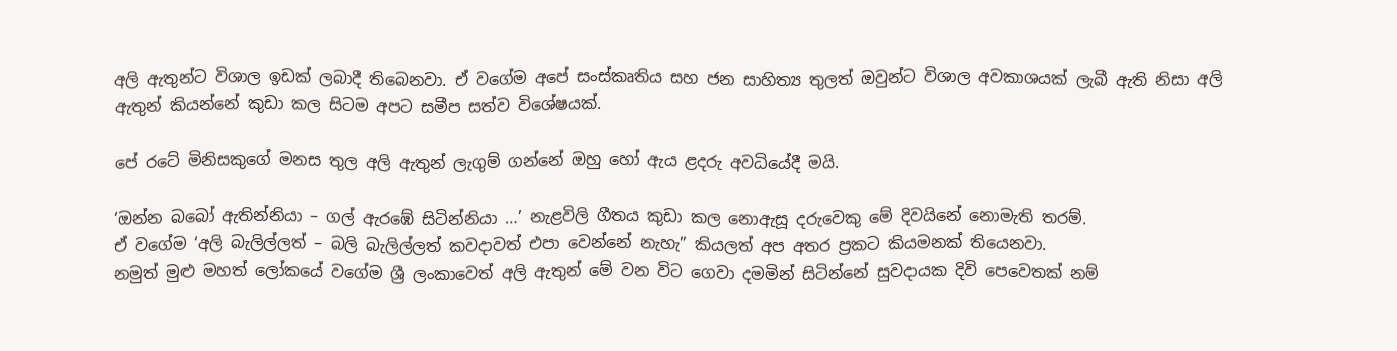අලි ඇතුන්ට විශාල ඉඩක් ලබාදී තිබෙනවා. ඒ වගේම අපේ සංස්කෘතිය සහ ජන සාහිත්‍ය තුලත් ඔවුන්ට විශාල අවකාශයක් ලැබී ඇති නිසා අලි ඇතුන් කියන්නේ කුඩා කල සිටම අපට සමීප සත්ව විශේෂයක්.

පේ රටේ මිනිසකුගේ මනස තුල අලි ඇතුන් ලැගුම් ගන්නේ ඔහු හෝ ඇය ළදරු අවධියේදී මයි.

‘ඔන්න බබෝ ඇතින්නියා – ගල් ඇරඹේ සිටින්නියා …’ නැළවිලි ගීතය කුඩා කල නොඇසූ දරුවෙකු මේ දිවයිනේ නොමැති තරම්.
ඒ වගේම ‘අලි බැලිල්ලත් – බලි බැලිල්ලත් කවදාවත් එපා වෙන්නේ නැහැ” කියලත් අප අතර ප්‍රකට කියමනක් තියෙනවා.
නමුත් මුළු මහත් ලෝකයේ වගේම ශ්‍රී ලංකාවෙත් අලි ඇතුන් මේ වන විට ගෙවා දමමින් සිටින්නේ සුවදායක දිවි පෙවෙතක් නම්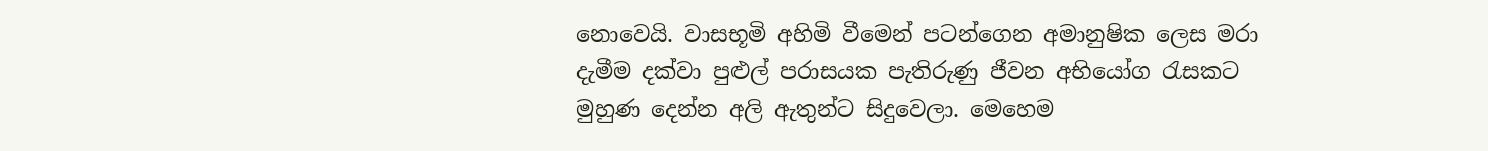නොවෙයි. වාසභූමි අහිමි වීමෙන් පටන්ගෙන අමානුෂික ලෙස මරා දැමීම දක්වා පුළුල් පරාසයක පැතිරුණු ජීවන අභියෝග රැසකට මුහුණ දෙන්න අලි ඇතුන්ට සිදුවෙලා. මෙහෙම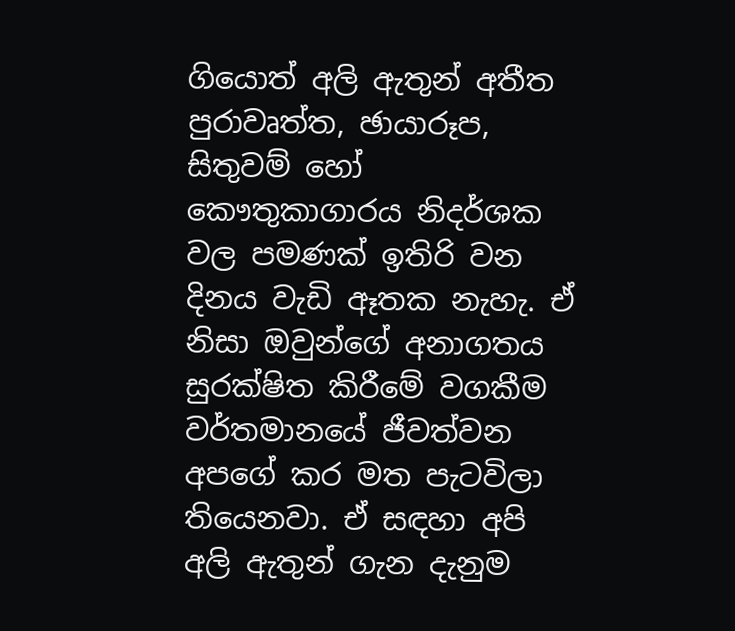ගියොත් අලි ඇතුන් අතීත පුරාවෘත්ත, ඡායාරූප, සිතුවම් හෝ කෞතුකාගාරය නිදර්ශක වල පමණක් ඉතිරි වන දිනය වැඩි ඈතක නැහැ. ඒ නිසා ඔවුන්ගේ අනාගතය සුරක්ෂිත කිරීමේ වගකීම වර්තමානයේ ජීවත්වන අපගේ කර මත පැටවිලා තියෙනවා. ඒ සඳහා අපි අලි ඇතුන් ගැන දැනුම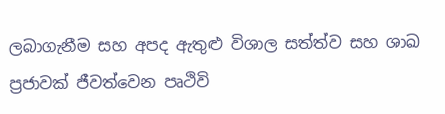ලබාගැනීම සහ අපද ඇතුළු විශාල සත්ත්ව සහ ශාඛ ප්‍රජාවක් ජීවත්වෙන පෘථිවි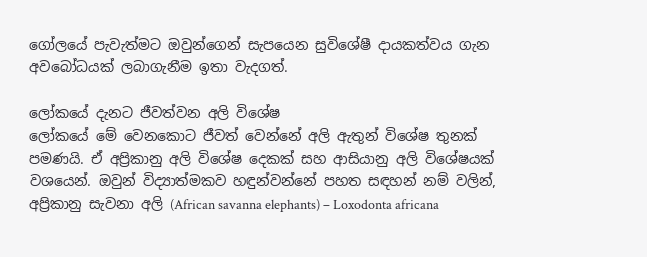ගෝලයේ පැවැත්මට ඔවුන්ගෙන් සැපයෙන සුවිශේෂී දායකත්වය ගැන අවබෝධයක් ලබාගැනීම ඉතා වැදගත්.

ලෝකයේ දැනට ජීවත්වන අලි විශේෂ
ලෝකයේ මේ වෙනකොට ජීවත් වෙන්නේ අලි ඇතුන් විශේෂ තුනක් පමණයි. ඒ අප්‍රිකානු අලි විශේෂ දෙකක් සහ ආසියානු අලි විශේෂයක් වශයෙන්. ඔවුන් විද්‍යාත්මකව හඳුන්වන්නේ පහත සඳහන් නම් වලින්,
අප්‍රිකානු සැවනා අලි (African savanna elephants) – Loxodonta africana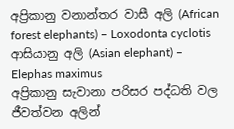අප්‍රිකානු වනාන්තර වාසී අලි (African forest elephants) – Loxodonta cyclotis
ආසියානු අලි (Asian elephant) – Elephas maximus
අප්‍රිකානු සැවානා පරිසර පද්ධති වල ජීවත්වන අලින්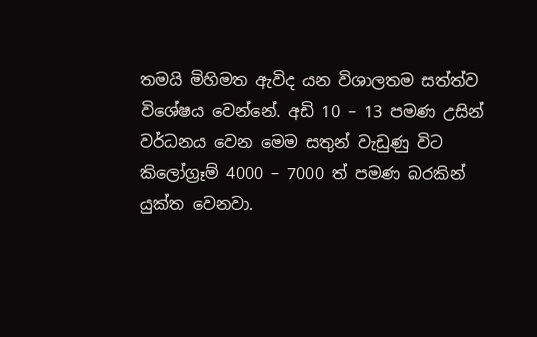තමයි මිහිමත ඇවිද යන විශාලතම සත්ත්ව විශේෂය වෙන්නේ. අඩි 10 – 13 පමණ උසින් වර්ධනය වෙන මෙම සතුන් වැඩුණු විට කිලෝග්‍රෑම් 4000 – 7000 ත් පමණ බරකින් යුක්ත වෙනවා.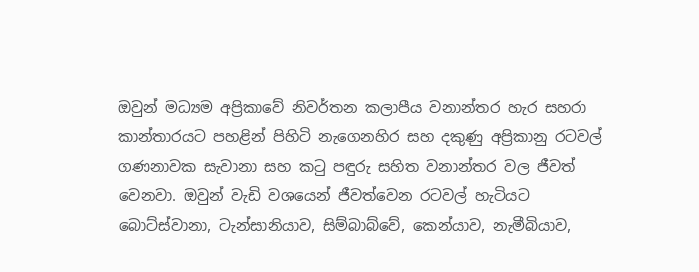ඔවුන් මධ්‍යම අප්‍රිකාවේ නිවර්තන කලාපීය වනාන්තර හැර සහරා කාන්තාරයට පහළින් පිහිටි නැගෙනහිර සහ දකුණු අප්‍රිකානු රටවල් ගණනාවක සැවානා සහ කටු පඳුරු සහිත වනාන්තර වල ජීවත් වෙනවා. ඔවුන් වැඩි වශයෙන් ජීවත්වෙන රටවල් හැටියට බොට්ස්වානා, ටැන්සානියාව, සිම්බාබ්වේ, කෙන්යාව, නැමීබියාව,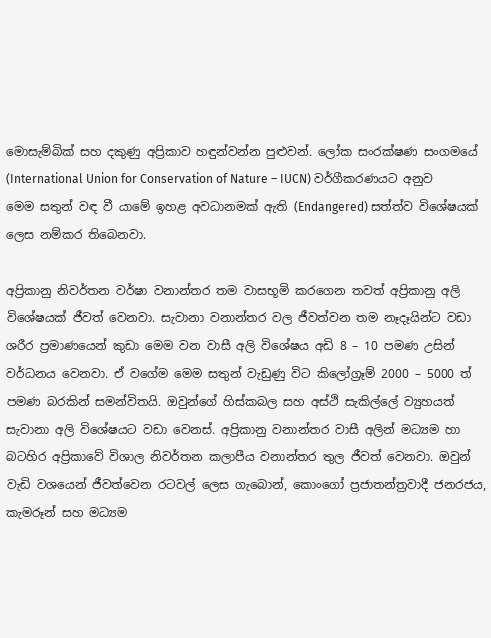මොසැම්බික් සහ දකුණු අප්‍රිකාව හඳුන්වන්න පුළුවන්. ලෝක සංරක්ෂණ සංගමයේ (International Union for Conservation of Nature – IUCN) වර්ගීකරණයට අනුව මෙම සතුන් වඳ වී යාමේ ඉහළ අවධානමක් ඇති (Endangered) සත්ත්ව විශේෂයක් ලෙස නම්කර තිබෙනවා.

අප්‍රිකානු නිවර්තන වර්ෂා වනාන්තර තම වාසභූමි කරගෙන තවත් අප්‍රිකානු අලි විශේෂයක් ජීවත් වෙනවා. සැවානා වනාන්තර වල ජීවත්වන තම නෑදෑයින්ට වඩා ශරීර ප්‍රමාණයෙන් කුඩා මෙම වන වාසී අලි විශේෂය අඩි 8 – 10 පමණ උසින් වර්ධනය වෙනවා. ඒ වගේම මෙම සතුන් වැඩුණු විට කිලෝග්‍රෑම් 2000 – 5000 ත් පමණ බරකින් සමන්විතයි. ඔවුන්ගේ හිස්කබල සහ අස්ථි සැකිල්ලේ ව්‍යුහයත් සැවානා අලි විශේෂයට වඩා වෙනස්. අප්‍රිකානු වනාන්තර වාසී අලින් මධ්‍යම හා බටහිර අප්‍රිකාවේ විශාල නිවර්තන කලාපීය වනාන්තර තුල ජීවත් වෙනවා. ඔවුන් වැඩි වශයෙන් ජීවත්වෙන රටවල් ලෙස ගැබොන්, කොංගෝ ප්‍රජාතන්ත්‍රවාදී ජනරජය, කැමරූන් සහ මධ්‍යම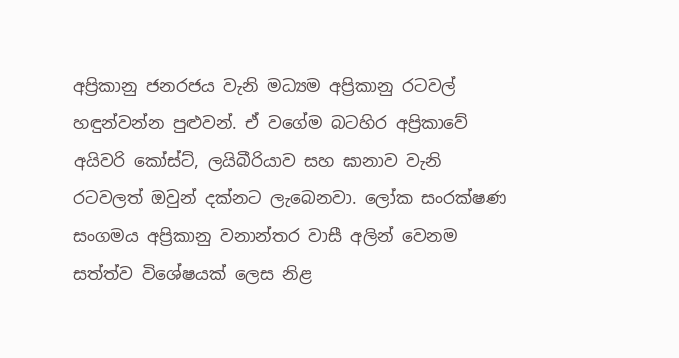අප්‍රිකානු ජනරජය වැනි මධ්‍යම අප්‍රිකානු රටවල් හඳුන්වන්න පුළුවන්. ඒ වගේම බටහිර අප්‍රිකාවේ අයිවරි කෝස්ට්, ලයිබීරියාව සහ ඝානාව වැනි රටවලත් ඔවුන් දක්නට ලැබෙනවා. ලෝක සංරක්ෂණ සංගමය අප්‍රිකානු වනාන්තර වාසී අලින් වෙනම සත්ත්ව විශේෂයක් ලෙස නිළ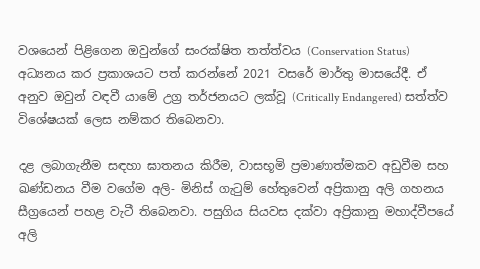වශයෙන් පිළිගෙන ඔවුන්ගේ සංරක්ෂිත තත්ත්වය (Conservation Status) අධ්‍යනය කර ප්‍රකාශයට පත් කරන්නේ 2021 වසරේ මාර්තු මාසයේදී. ඒ අනුව ඔවුන් වඳවී යාමේ උග්‍ර තර්ජනයට ලක්වූ (Critically Endangered) සත්ත්ව විශේෂයක් ලෙස නම්කර තිබෙනවා.

දළ ලබාගැනීම සඳහා ඝාතනය කිරීම, වාසභූමි ප්‍රමාණාත්මකව අඩුවීම සහ ඛණ්ඩනය වීම වගේම අලි- මිනිස් ගැටුම් හේතුවෙන් අප්‍රිකානු අලි ගහනය සීග්‍රයෙන් පහළ වැටී තිබෙනවා. පසුගිය සියවස දක්වා අප්‍රිකානු මහාද්වීපයේ අලි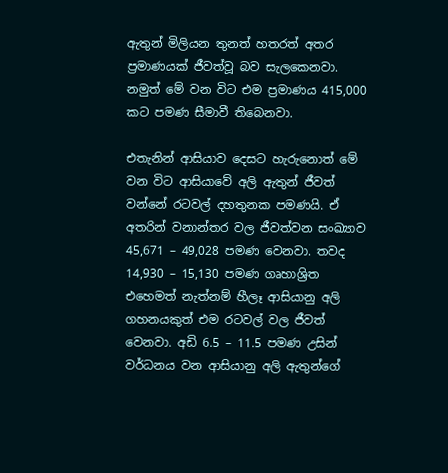ඇතුන් මිලියන තුනත් හතරත් අතර ප්‍රමාණයක් ජීවත්වූ බව සැලකෙනවා. නමුත් මේ වන විට එම ප්‍රමාණය 415,000 කට පමණ සීමාවී තිබෙනවා.

එතැනින් ආසියාව දෙසට හැරුනොත් මේ වන විට ආසියාවේ අලි ඇතුන් ජීවත් වන්නේ රටවල් දහතුනක පමණයි. ඒ අතරින් වනාන්තර වල ජීවත්වන සංඛ්‍යාව 45,671 – 49,028 පමණ වෙනවා. තවද 14,930 – 15,130 පමණ ගෘහාශ්‍රිත එහෙමත් නැත්නම් හීලෑ ආසියානු අලි ගහනයකුත් එම රටවල් වල ජීවත් වෙනවා. අඩි 6.5 – 11.5 පමණ උසින් වර්ධනය වන ආසියානු අලි ඇතුන්ගේ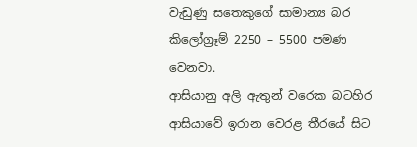වැඩුණු සතෙකුගේ සාමාන්‍ය බර කිලෝග්‍රෑම් 2250 – 5500 පමණ වෙනවා.
ආසියානු අලි ඇතුන් වරෙක බටහිර ආසියාවේ ඉරාන වෙරළ තීරයේ සිට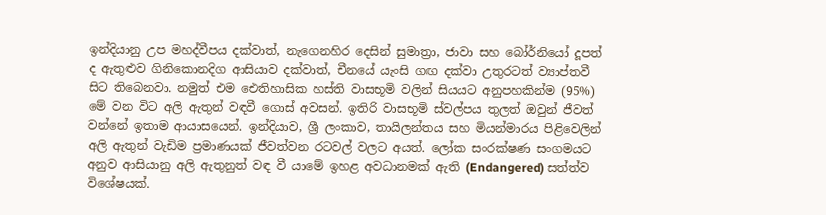ඉන්දියානු උප මහද්වීපය දක්වාත්, නැගෙනහිර දෙසින් සුමාත්‍රා, ජාවා සහ බෝර්නියෝ දූපත් ද ඇතුළුව ගිනිකොනදිග ආසියාව දක්වාත්, චීනයේ යැංසි ගඟ දක්වා උතුරටත් ව්‍යාප්තවී සිට තිබෙනවා. නමුත් එම ඓතිහාසික හස්ති වාසභූමි වලින් සියයට අනුපහකින්ම (95%) මේ වන විට අලි ඇතුන් වඳවී ගොස් අවසන්. ඉතිරි වාසභූමි ස්වල්පය තුලත් ඔවුන් ජීවත් වන්නේ ඉතාම ආයාසයෙන්. ඉන්දියාව, ශ්‍රී ලංකාව, තායිලන්තය සහ මියන්මාරය පිළිවෙලින් අලි ඇතුන් වැඩිම ප්‍රමාණයක් ජීවත්වන රටවල් වලට අයත්. ලෝක සංරක්ෂණ සංගමයට අනුව ආසියානු අලි ඇතුනුත් වඳ වී යාමේ ඉහළ අවධානමක් ඇති (Endangered) සත්ත්ව විශේෂයක්.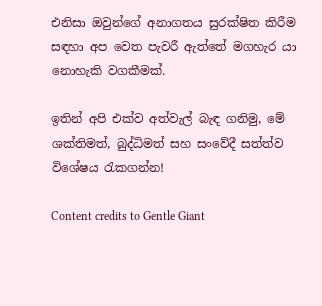එනිසා ඔවුන්ගේ අනාගතය සුරක්ෂිත කිරීම සඳහා අප වෙත පැවරී ඇත්තේ මගහැර යා නොහැකි වගකීමක්.

ඉතින් අපි එක්ව අත්වැල් බැඳ ගනිමු, මේ ශක්තිමත්, බුද්ධිමත් සහ සංවේදී සත්ත්ව විශේෂය රැකගන්න!

Content credits to Gentle Giant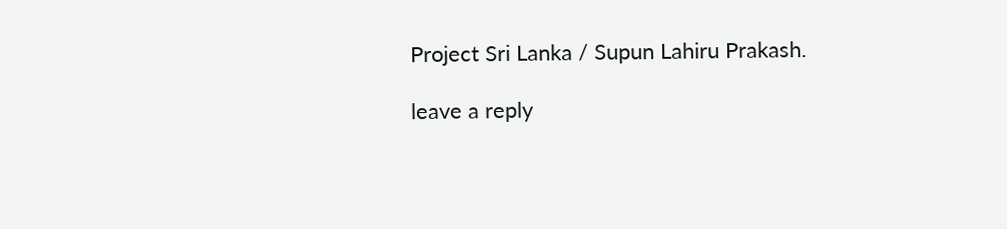Project Sri Lanka / Supun Lahiru Prakash.

leave a reply